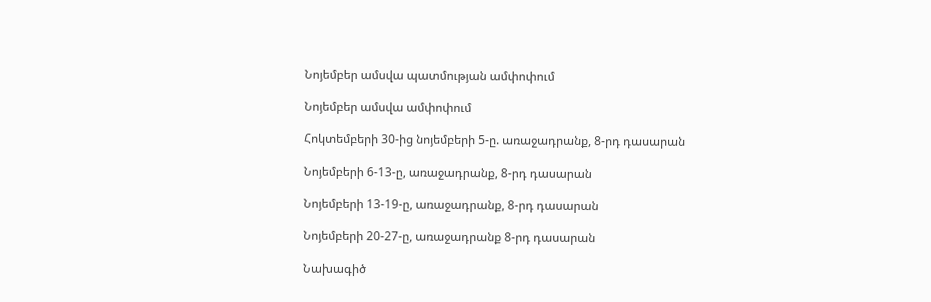Նոյեմբեր ամսվա պատմության ամփոփում

Նոյեմբեր ամսվա ամփոփում

Հոկտեմբերի 30-ից նոյեմբերի 5-ը. առաջադրանք, 8-րդ դասարան

Նոյեմբերի 6-13-ը, առաջադրանք, 8-րդ դասարան

Նոյեմբերի 13-19-ը, առաջադրանք, 8-րդ դասարան

Նոյեմբերի 20-27-ը, առաջադրանք 8-րդ դասարան

Նախագիծ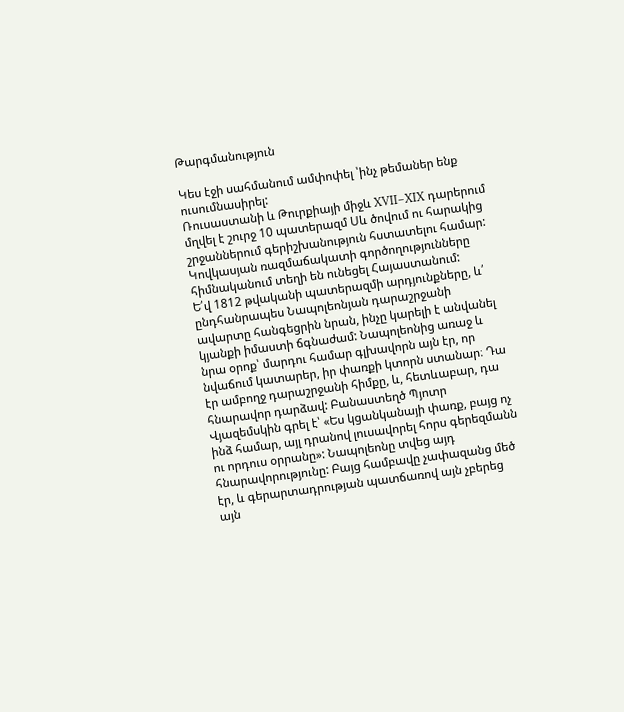Թարգմանություն

Կես էջի սահմանում ամփոփել ՝ինչ թեմաներ ենք ուսումնասիրել:
Ռուսաստանի և Թուրքիայի միջև XVII–XIX դարերում մղվել է շուրջ 10 պատերազմ Սև ծովում ու հարակից շրջաններում գերիշխանություն հստատելու համար: Կովկասյան ռազմաճակատի գործողությունները հիմնականում տեղի են ունեցել Հայաստանում:
Ե՛վ 1812 թվականի պատերազմի արդյունքները, և՛ ընդհանրապես Նապոլեոնյան դարաշրջանի ավարտը հանգեցրին նրան, ինչը կարելի է անվանել կյանքի իմաստի ճգնաժամ: Նապոլեոնից առաջ և նրա օրոք՝ մարդու համար գլխավորն այն էր, որ նվաճում կատարեր, իր փառքի կտորն ստանար։ Դա էր ամբողջ դարաշրջանի հիմքը, և, հետևաբար, դա հնարավոր դարձավ: Բանաստեղծ Պյոտր Վյազեմսկին գրել է՝ «Ես կցանկանայի փառք, բայց ոչ ինձ համար, այլ դրանով լուսավորել հորս գերեզմանն ու որդուս օրրանը»: Նապոլեոնը տվեց այդ հնարավորությունը: Բայց համբավը չափազանց մեծ էր, և գերարտադրության պատճառով այն չբերեց այն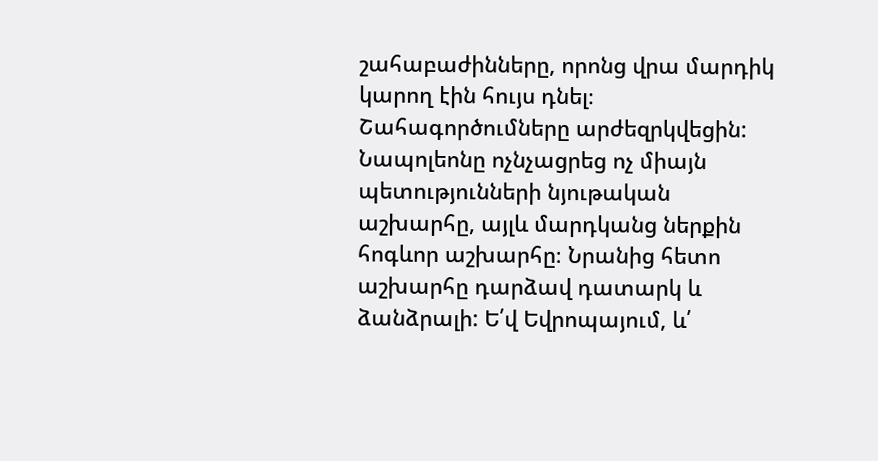շահաբաժինները, որոնց վրա մարդիկ կարող էին հույս դնել։ Շահագործումները արժեզրկվեցին: Նապոլեոնը ոչնչացրեց ոչ միայն պետությունների նյութական աշխարհը, այլև մարդկանց ներքին հոգևոր աշխարհը։ Նրանից հետո աշխարհը դարձավ դատարկ և ձանձրալի: Ե՛վ Եվրոպայում, և՛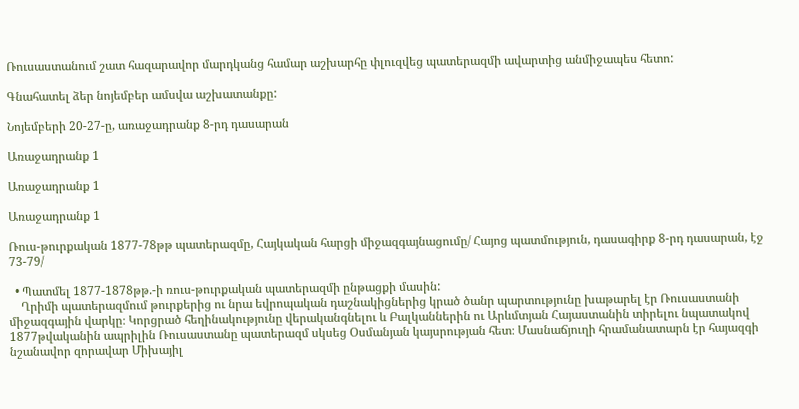Ռուսաստանում շատ հազարավոր մարդկանց համար աշխարհը փլուզվեց պատերազմի ավարտից անմիջապես հետո:

Գնահատել ձեր նոյեմբեր ամսվա աշխատանքը:

Նոյեմբերի 20-27-ը, առաջադրանք 8-րդ դասարան

Առաջադրանք 1

Առաջադրանք 1

Առաջադրանք 1

Ռուս-թուրքական 1877-78թթ պատերազմը, Հայկական հարցի միջազգայնացումը/ Հայոց պատմություն, դասագիրք 8-րդ դասարան, էջ 73-79/

  • Պատմել 1877-1878թթ.-ի ռուս-թուրքական պատերազմի ընթացքի մասին:
    Ղրիմի պատերազմում թուրքերից ու նրա եվրոպական դաշնակիցներից կրած ծանր պարտությունը խաթարել էր Ռուսաստանի միջազգային վարկը։ Կորցրած հեղինակությունը վերականգնելու և Բալկաններին ու Արևմտյան Հայաստանին տիրելու նպատակով 1877թվականին ապրիլին Ռուսաստանը պատերազմ սկսեց Օսմանյան կայսրության հետ։ Մասնաճյուղի հրամանատարն էր հայազգի նշանավոր զորավար Միխայիլ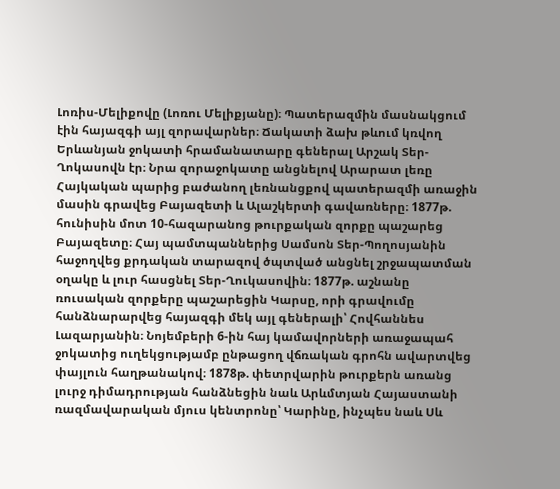Լոռիս-Մելիքովը (Լոռու Մելիքյանը)։ Պատերազմին մասնակցում էին հայազգի այլ զորավարներ։ Ճակատի ձախ թևում կռվող Երևանյան ջոկատի հրամանատարը գեներալ Արշակ Տեր-Ղոկասովն էր։ Նրա զորաջոկատը անցնելով Արարատ լեռը Հայկական պարից բաժանող լեռնանցքով պատերազմի առաջին մասին գրավեց Բայազետի և Ալաշկերտի գավառները։ 1877թ. հունիսին մոտ 10-հազարանոց թուրքական զորքը պաշարեց Բայազետը։ Հայ պամտպաններից Սամսոն Տեր-Պողոսյանին հաջողվեց քրդական տարազով ծպտված անցնել շրջապատման օղակը և լուր հասցնել Տեր-Ղուկասովին։ 1877թ. աշնանը ռուսական զորքերը պաշարեցին Կարսը, որի գրավումը հանձնարարվեց հայազգի մեկ այլ գեներալի՝ Հովհաննես Լազարյանին։ Նոյեմբերի 6-ին հայ կամավորների առաջապահ ջոկատից ուղեկցությամբ ընթացող վճռական գրոհն ավարտվեց փայլուն հաղթանակով։ 1878թ. փետրվարին թուրքերն առանց լուրջ դիմադրության հանձնեցին նաև Արևմտյան Հայաստանի ռազմավարական մյուս կենտրոնը՝ Կարինը, ինչպես նաև Սև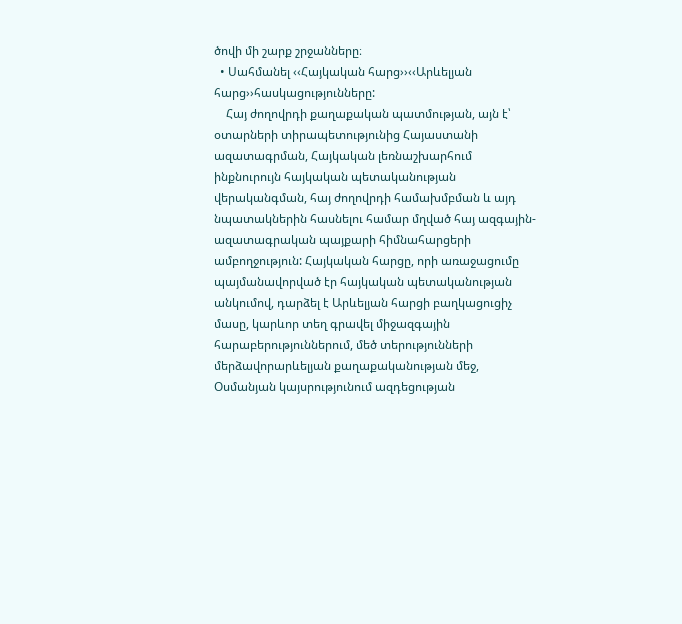ծովի մի շարք շրջանները։
  • Սահմանել ‹‹Հայկական հարց››‹‹Արևելյան հարց››հասկացությունները:
    Հայ ժողովրդի քաղաքական պատմության, այն է՝ օտարների տիրապետությունից Հայաստանի ազատագրման, Հայկական լեռնաշխարհում ինքնուրույն հայկական պետականության վերականգման, հայ ժողովրդի համախմբման և այդ նպատակներին հասնելու համար մղված հայ ազգային-ազատագրական պայքարի հիմնահարցերի ամբողջություն: Հայկական հարցը, որի առաջացումը պայմանավորված էր հայկական պետականության անկումով, դարձել է Արևելյան հարցի բաղկացուցիչ մասը, կարևոր տեղ գրավել միջազգային հարաբերություններում, մեծ տերությունների մերձավորարևելյան քաղաքականության մեջ, Օսմանյան կայսրությունում ազդեցության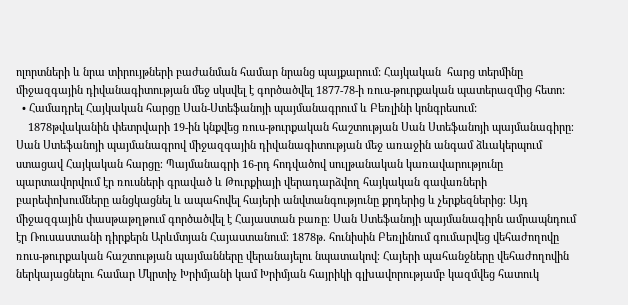ոլորտների և նրա տիրույթների բաժանման համար նրանց պայքարում: Հայկական  հարց տերմինը միջազգային դիվանագիտության մեջ սկսվել է գործածվել 1877-78-ի ռուս-թուրքական պատերազմից հետո:
  • Համադրել Հայկական հարցը Սան-Ստեֆանոյի պայմանագրում և Բեռլինի կոնգրեսում:
    1878թվականին փետրվարի 19-ին կնքվեց ռուս-թուրքական հաշտության Սան Ստեֆանոյի պայմանագիրը։ Սան Ստեֆանոյի պայմանագրով միջազգային դիվանագիտության մեջ առաջին անգամ ձևակերպում ստացավ Հայկական հարցը։ Պայմանագրի 16-րդ հոդվածով սուլթանական կառավարությունը պարտավորվում էր ռուսների գրաված և Թուրքիայի վերադարձվող հայկական գավառների բարեփոխումները անցկացնել և ապահովել հայերի անվտանգությունը քրդերից և չերքեզներից։ Այդ միջազգային փասթաթղթում գործածվել է Հայաստան բառը։ Սան Ստեֆանոյի պայմանագիրն ամրապնդում էր Ռուսաստանի դիրքերն Արևմտյան Հայաստանում։ 1878թ. հունիսին Բեռլինում գումարվեց վեհաժողովը ռուս-թուրքական հաշտության պայմանները վերանայելու նպատակով։ Հայերի պահանջները վեհաժողովին ներկայացնելու համար Մկրտիչ Խրիմյանի կամ Խրիմյան հայրիկի գլխավորությամբ կազմվեց հատուկ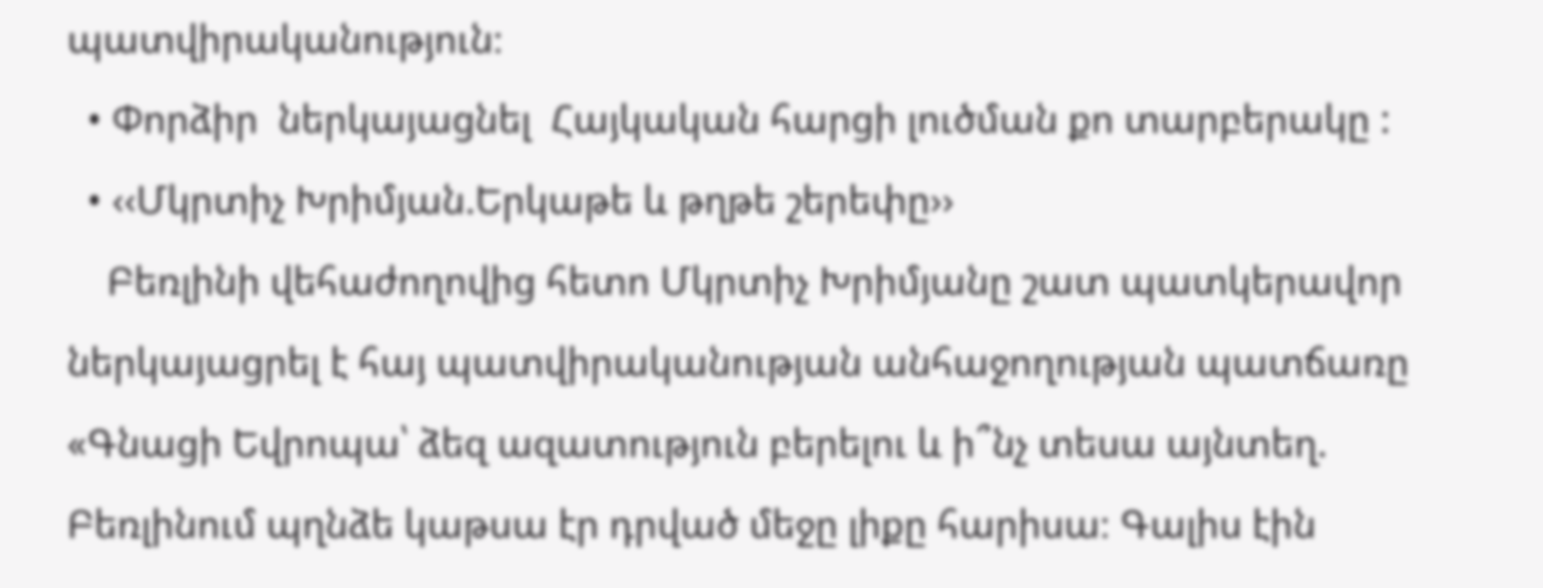պատվիրականություն։
  • Փորձիր  ներկայացնել  Հայկական հարցի լուծման քո տարբերակը :
  • ‹‹Մկրտիչ Խրիմյան.Երկաթե և թղթե շերեփը››
    Բեռլինի վեհաժողովից հետո Մկրտիչ Խրիմյանը շատ պատկերավոր ներկայացրել է հայ պատվիրականության անհաջողության պատճառը «Գնացի Եվրոպա՝ ձեզ ազատություն բերելու և ի՞նչ տեսա այնտեղ. Բեռլինում պղնձե կաթսա էր դրված մեջը լիքը հարիսա։ Գալիս էին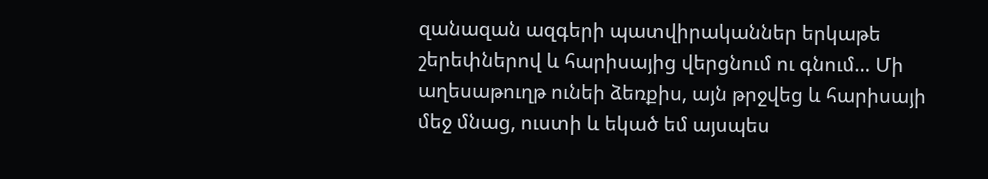զանազան ազգերի պատվիրականներ երկաթե շերեփներով և հարիսայից վերցնում ու գնում… Մի աղեսաթուղթ ունեի ձեռքիս, այն թրջվեց և հարիսայի մեջ մնաց, ուստի և եկած եմ այսպես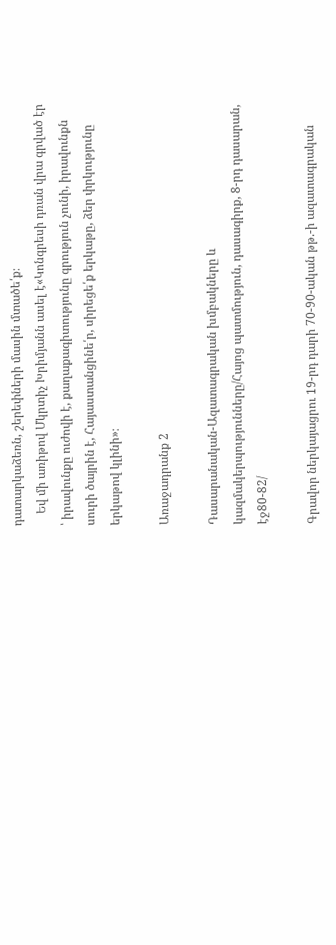դատարկաձեռն, շերեփների մասին մտածե՛ք։
    Եվ մի առիթով Մկրտիչ Խրիմյանն ասել է«Կոնգրեսի դռան վրա գրված էր ՝ իրավունքը ուժովի է, քաղաքագիտությունը գրություն չունի, իրավունքն սուրի ծայրին է, Հայաստանցինե՛ր, սիրեցե՛ք երկաթը, ձեր փրկությունը երկաթով կլինի»։

Առաջադրանք 2

Դասարանական-Ազատագրական խմբակները և կազմակերպությունները/Հայոց պատմություն, դասագիրք, 8-րդ դասարան, էջ80-82/

Գրավոր ներկայացրու 19-րդ դարի 70-90-ական թթ.-ի ազատագրական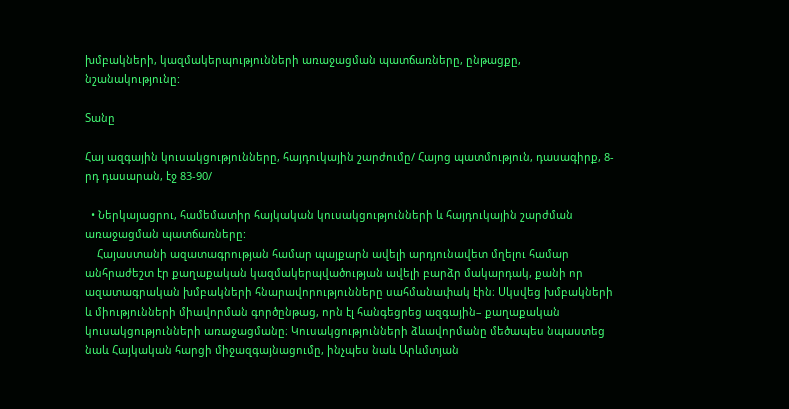խմբակների, կազմակերպությունների առաջացման պատճառները, ընթացքը, նշանակությունը:

Տանը

Հայ ազգային կուսակցությունները, հայդուկային շարժումը/ Հայոց պատմություն, դասագիրք, 8-րդ դասարան, էջ 83-90/

  • Ներկայացրու, համեմատիր հայկական կուսակցությունների և հայդուկային շարժման առաջացման պատճառները:
    Հայաստանի ազատագրության համար պայքարն ավելի արդյունավետ մղելու համար անհրաժեշտ էր քաղաքական կազմակերպվածության ավելի բարձր մակարդակ, քանի որ ազատագրական խմբակների հնարավորությունները սահմանափակ էին։ Սկսվեց խմբակների և միությունների միավորման գործընթաց, որն էլ հանգեցրեց ազգային– քաղաքական կուսակցությունների առաջացմանը։ Կուսակցությունների ձևավորմանը մեծապես նպաստեց նաև Հայկական հարցի միջազգայնացումը, ինչպես նաև Արևմտյան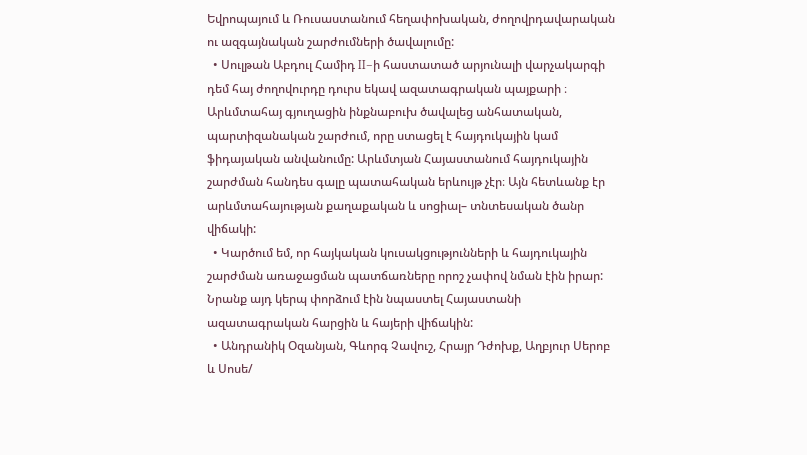Եվրոպայում և Ռուսաստանում հեղափոխական, ժողովրդավարական ու ազգայնական շարժումների ծավալումը:
  • Սուլթան Աբդուլ Համիդ II–ի հաստատած արյունալի վարչակարգի դեմ հայ ժողովուրդը դուրս եկավ ազատագրական պայքարի ։ Արևմտահայ գյուղացին ինքնաբուխ ծավալեց անհատական, պարտիզանական շարժում, որը ստացել է հայդուկային կամ ֆիդայական անվանումը: Արևմտյան Հայաստանում հայդուկային շարժման հանդես գալը պատահական երևույթ չէր։ Այն հետևանք էր արևմտահայության քաղաքական և սոցիալ– տնտեսական ծանր վիճակի:
  • Կարծում եմ, որ հայկական կուսակցությունների և հայդուկային շարժման առաջացման պատճառները որոշ չափով նման էին իրար: Նրանք այդ կերպ փորձում էին նպաստել Հայաստանի ազատագրական հարցին և հայերի վիճակին:
  • Անդրանիկ Օզանյան, Գևորգ Չավուշ, Հրայր Դժոխք, Աղբյուր Սերոբ և Սոսե/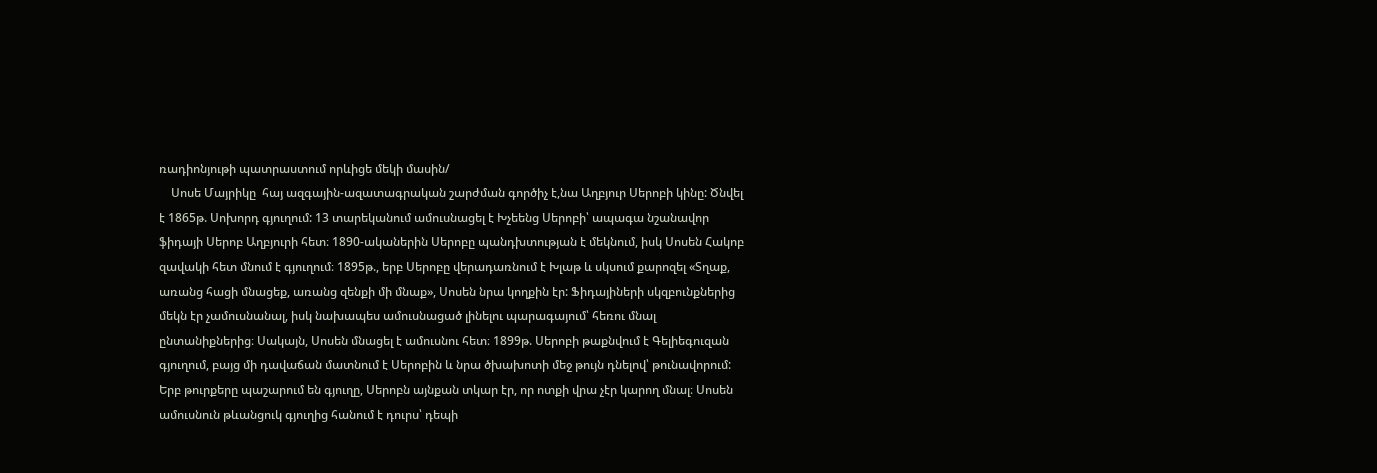ռադիոնյութի պատրաստում որևիցե մեկի մասին/
    Սոսե Մայրիկը  հայ ազգային-ազատագրական շարժման գործիչ է,նա Աղբյուր Սերոբի կինը: Ծնվել է 1865թ. Սոխորդ գյուղում: 13 տարեկանում ամուսնացել է Խչեենց Սերոբի՝ ապագա նշանավոր ֆիդայի Սերոբ Աղբյուրի հետ։ 1890-ականերին Սերոբը պանդխտության է մեկնում, իսկ Սոսեն Հակոբ զավակի հետ մնում է գյուղում։ 1895թ., երբ Սերոբը վերադառնում է Խլաթ և սկսում քարոզել «Տղաք, առանց հացի մնացեք, առանց զենքի մի մնաք», Սոսեն նրա կողքին էր: Ֆիդայիների սկզբունքներից մեկն էր չամուսնանալ, իսկ նախապես ամուսնացած լինելու պարագայում՝ հեռու մնալ ընտանիքներից։ Սակայն, Սոսեն մնացել է ամուսնու հետ։ 1899թ. Սերոբի թաքնվում է Գելիեգուզան գյուղում, բայց մի դավաճան մատնում է Սերոբին և նրա ծխախոտի մեջ թույն դնելով՝ թունավորում: Երբ թուրքերը պաշարում են գյուղը, Սերոբն այնքան տկար էր, որ ոտքի վրա չէր կարող մնալ։ Սոսեն ամուսնուն թևանցուկ գյուղից հանում է դուրս՝ դեպի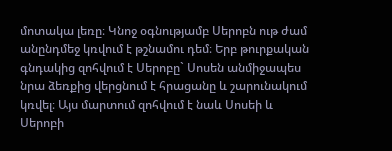մոտակա լեռը։ Կնոջ օգնությամբ Սերոբն ութ ժամ անընդմեջ կռվում է թշնամու դեմ։ Երբ թուրքական գնդակից զոհվում է Սերոբը` Սոսեն անմիջապես նրա ձեռքից վերցնում է հրացանը և շարունակում կռվել։ Այս մարտում զոհվում է նաև Սոսեի և Սերոբի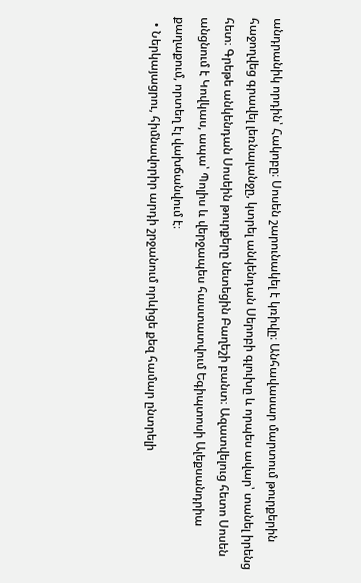անդրանիկ որդին՝ Հակոբը։ Սոսեն շարունակել է կռիվը։ Անհավասար մարտում թուրքերին հաջողվեց գրավել լեռնալանջը, կտրել անկենդան Սերոբի գլուխը և որպես ավար՝ տանել իրենց հետ։ Գրեթե անկենդան Սոսեին թուրքերը նետեցին Բաղեշի բանտ։ Ազատվելուց հետո Սոսեն անցնում է Կովկաս, ապա՝ Պոլիս և վերջապես հաստատվում Եգիպտոսի Ալեքսանդրիա քաղաքում, որտեղ էլ վախճանվում է։
  • Ներկայացրու, հիմնավորիր արդի շրջանում որևիցե քեզ համար ընտրելի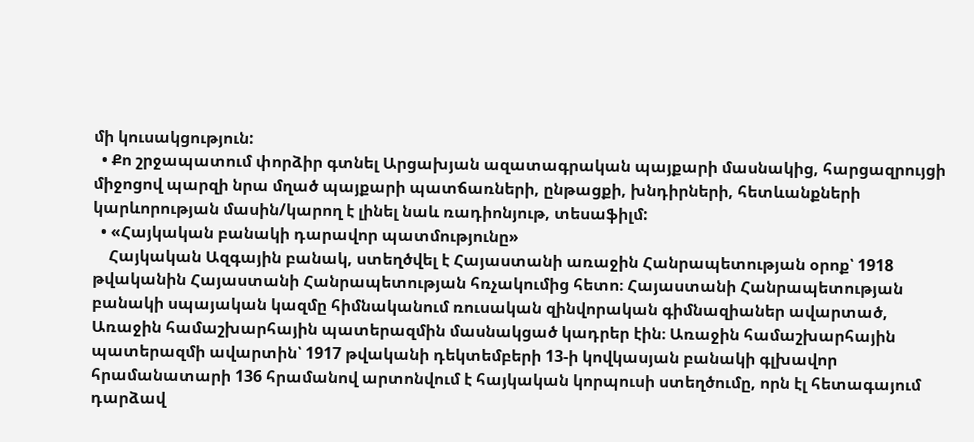մի կուսակցություն:
  • Քո շրջապատում փորձիր գտնել Արցախյան ազատագրական պայքարի մասնակից, հարցազրույցի միջոցով պարզի նրա մղած պայքարի պատճառների, ընթացքի, խնդիրների, հետևանքների կարևորության մասին/կարող է լինել նաև ռադիոնյութ, տեսաֆիլմ:
  • «Հայկական բանակի դարավոր պատմությունը»
    Հայկական Ազգային բանակ, ստեղծվել է Հայաստանի առաջին Հանրապետության օրոք՝ 1918 թվականին Հայաստանի Հանրապետության հռչակումից հետո։ Հայաստանի Հանրապետության բանակի սպայական կազմը հիմնականում ռուսական զինվորական գիմնազիաներ ավարտած, Առաջին համաշխարհային պատերազմին մասնակցած կադրեր էին։ Առաջին համաշխարհային պատերազմի ավարտին՝ 1917 թվականի դեկտեմբերի 13-ի կովկասյան բանակի գլխավոր հրամանատարի 136 հրամանով արտոնվում է հայկական կորպուսի ստեղծումը, որն էլ հետագայում դարձավ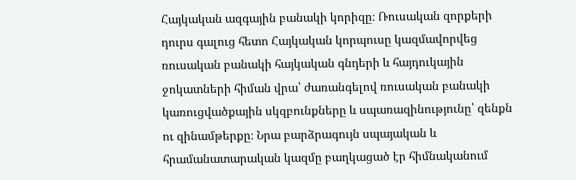Հայկական ազգային բանակի կորիզը։ Ռուսական զորքերի դուրս գալուց հետո Հայկական կորպուսը կազմավորվեց ռուսական բանակի հայկական գնդերի և հայդուկային ջոկատների հիման վրա՝ ժառանգելով ռուսական բանակի կառուցվածքային սկզբունքները և սպառազինությունը՝ զենքն ու զինամթերքը։ Նրա բարձրագույն սպայական և հրամանատարական կազմը բաղկացած էր հիմնականում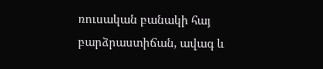ռուսական բանակի հայ բարձրաստիճան, ավագ և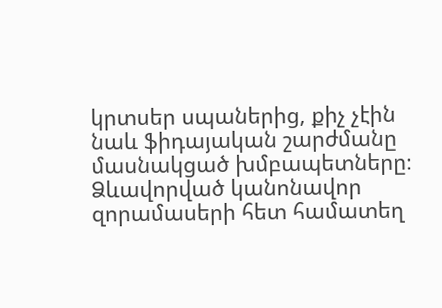կրտսեր սպաներից, քիչ չէին նաև ֆիդայական շարժմանը մասնակցած խմբապետները։ Ձևավորված կանոնավոր զորամասերի հետ համատեղ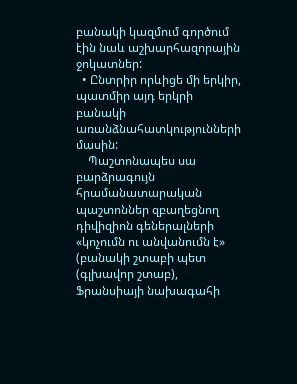բանակի կազմում գործում էին նաև աշխարհազորային ջոկատներ:
  • Ընտրիր որևիցե մի երկիր, պատմիր այդ երկրի բանակի առանձնահատկությունների մասին:
    Պաշտոնապես սա բարձրագույն հրամանատարական պաշտոններ զբաղեցնող դիվիզիոն գեներալների «կոչումն ու անվանումն է» (բանակի շտաբի պետ (գլխավոր շտաբ), Ֆրանսիայի նախագահի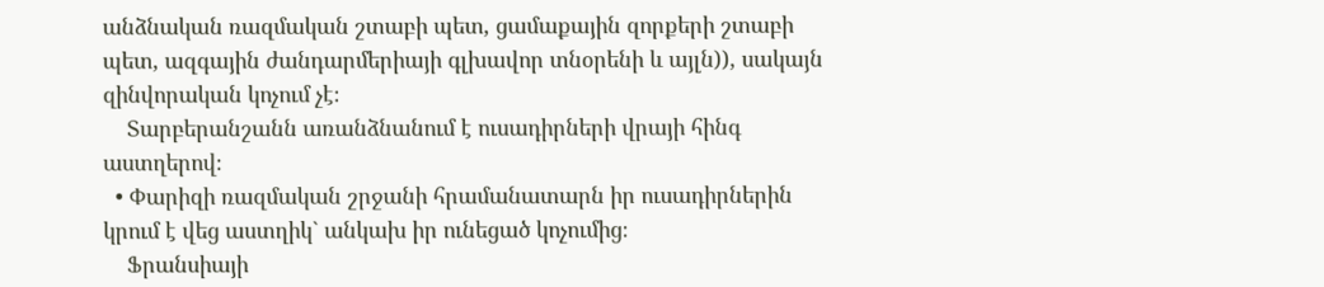անձնական ռազմական շտաբի պետ, ցամաքային զորքերի շտաբի պետ, ազգային ժանդարմերիայի գլխավոր տնօրենի և այլն)), սակայն զինվորական կոչում չէ։
    Տարբերանշանն առանձնանում է ուսադիրների վրայի հինգ աստղերով։
  • Փարիզի ռազմական շրջանի հրամանատարն իր ուսադիրներին կրում է վեց աստղիկ` անկախ իր ունեցած կոչումից։
    Ֆրանսիայի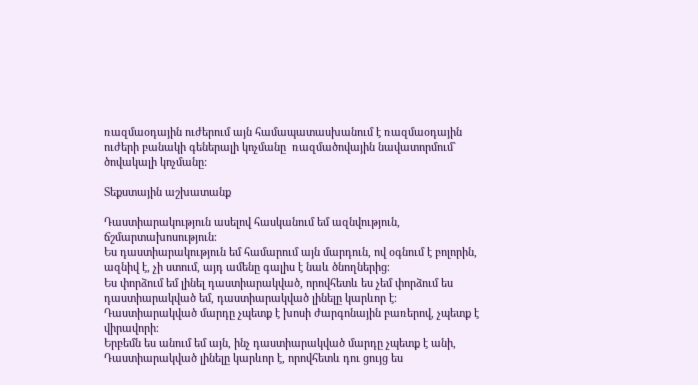ռազմաօդային ուժերում այն համապատասխանում է ռազմաօդային ուժերի բանակի գեներալի կոչմանը  ռազմածովային նավատորմում` ծովակալի կոչմանը:

Տեքստային աշխատանք

Դաստիարակություն ասելով հասկանում եմ ազնվություն, ճշմարտախոսություն։
Ես դաստիարակություն եմ համարում այն մարդուն, ով օգնում է բոլորին, ազնիվ է, չի ստում, այդ ամենը գալիս է նաև ծնողներից։
Ես փորձում եմ լինել դաստիարակված, որովհետև ես չեմ փորձում ես դաստիարակված եմ, դաստիարակված լինելը կարևոր է։
Դաստիարակված մարդը չպետք է խոսի ժարգոնային բառերով, չպետք է վիրավորի։
Երբեմն ես անում եմ այն, ինչ դաստիարակված մարդը չպետք է անի,
Դաստիարակված լինելը կարևոր է, որովհետև դու ցույց ես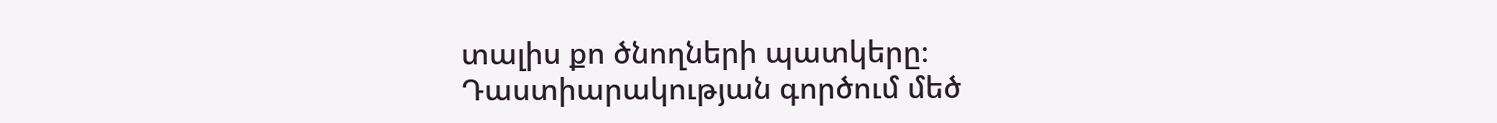տալիս քո ծնողների պատկերը։
Դաստիարակության գործում մեծ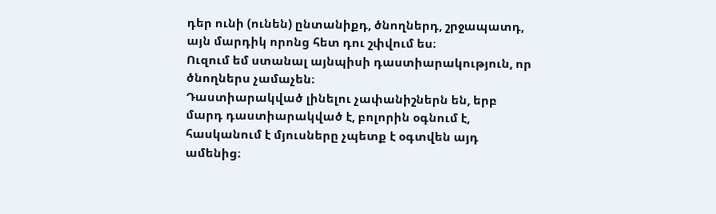դեր ունի (ունեն) ընտանիքդ, ծնողներդ, շրջապատդ, այն մարդիկ որոնց հետ դու շփվում ես։
Ուզում եմ ստանալ այնպիսի դաստիարակություն, որ ծնողներս չամաչեն։
Դաստիարակված լինելու չափանիշներն են, երբ մարդ դաստիարակված է, բոլորին օգնում է, հասկանում է մյուսները չպետք է օգտվեն այդ ամենից։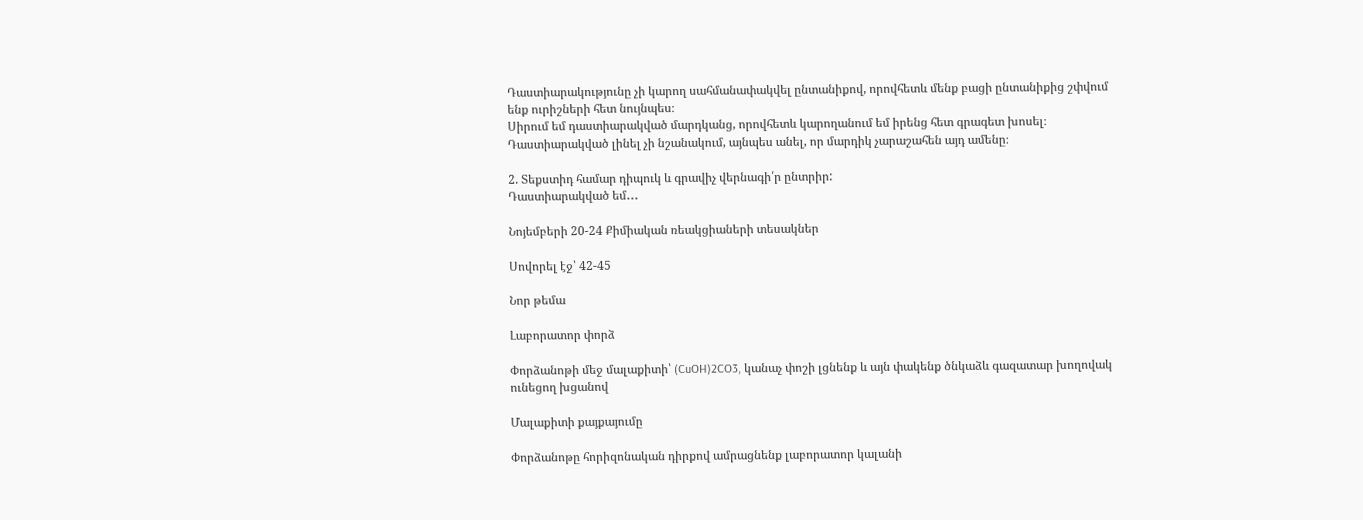Դաստիարակությունը չի կարող սահմանափակվել ընտանիքով, որովհետև մենք բացի ընտանիքից շփվում ենք ուրիշների հետ նույնպես։
Սիրում եմ դաստիարակված մարդկանց, որովհետև կարողանում եմ իրենց հետ գրագետ խոսել։
Դաստիարակված լինել չի նշանակում, այնպես անել, որ մարդիկ չարաշահեն այդ ամենը։

2. Տեքստիդ համար դիպուկ և գրավիչ վերնագի՛ր ընտրիր:
Դաստիարակված եմ․․․

Նոյեմբերի 20-24 Քիմիական ռեակցիաների տեսակներ

Սովորել էջ՝ 42-45

Նոր թեմա

Լաբորատոր փորձ

Փորձանոթի մեջ մալաքիտի՝ (CuOH)2CO3, կանաչ փոշի լցնենք և այն փակենք ծնկաձև գազատար խողովակ ունեցող խցանով

Մալաքիտի քայքայումը

Փորձանոթը հորիզոնական դիրքով ամրացնենք լաբորատոր կալանի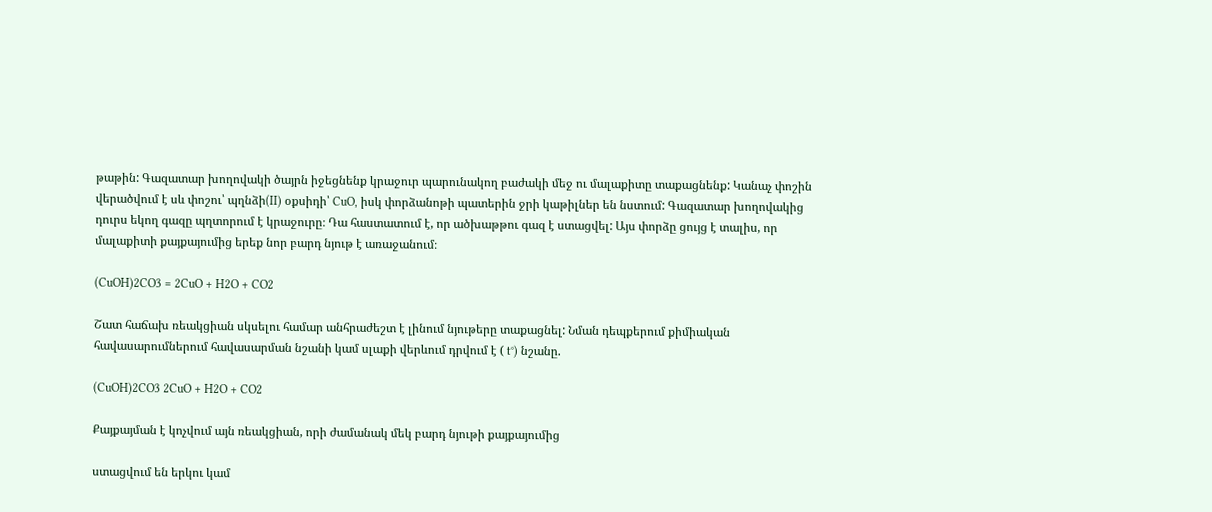թաթին: Գազատար խողովակի ծայրն իջեցնենք կրաջուր պարունակող բաժակի մեջ ու մալաքիտը տաքացնենք: Կանաչ փոշին վերածվում է սև փոշու՝ պղնձի(II) օքսիդի՝ CuO, իսկ փորձանոթի պատերին ջրի կաթիլներ են նստում: Գազատար խողովակից դուրս եկող գազը պղտորում է կրաջուրը։ Դա հաստատում է, որ ածխաթթու գազ է ստացվել: Այս փորձը ցույց է տալիս, որ մալաքիտի քայքայումից երեք նոր բարդ նյութ է առաջանում։

(CuOH)2CO3 = 2CuO + H2O + CO2

Շատ հաճախ ռեակցիան սկսելու համար անհրաժեշտ է լինում նյութերը տաքացնել: Նման դեպքերում քիմիական հավասարումներում հավասարման նշանի կամ սլաքի վերևում դրվում է ( t°) նշանը.

(CuOH)2CO3 2CuO + H2O + CO2

Քայքայման է կոչվում այն ռեակցիան, որի ժամանակ մեկ բարդ նյութի քայքայումից

ստացվում են երկու կամ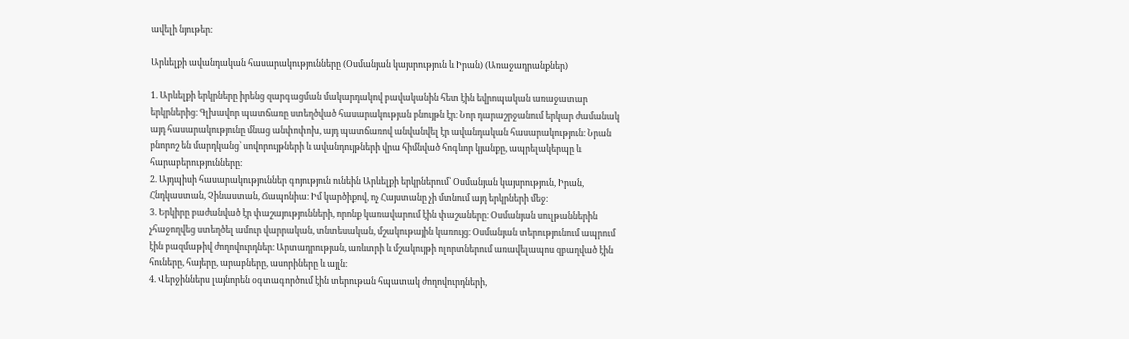ավելի նյութեր։

Արևելքի ավանդական հասարակությունները (Օսմանյան կայսրություն և Իրան) (Առաջադրանքներ)

1. Արևելքի երկրները իրենց զարգացման մակարդակով բավականին հետ էին եվրոպական առաջատար երկրներից։ Գլխավոր պատճառը ստեղծված հասարակության բնույթն էր։ Նոր դարաշրջանում երկար ժամանակ այդ հասարակությունը մնաց անփոփոխ, այդ պատճառով անվանվել էր ավանդական հասարակություն։ Նրան բնորոշ են մարդկանց՝ սովորույթների և ավանդույթների վրա հիմնված հոգևոր կյանքը, ապրելակերպը և հարաբերությունները։
2. Այդպիսի հասարակություններ գոյություն ունեին Արևելքի երկրներում՝ Օսմանյան կայսրություն, Իրան, Հնդկաստան, Չինաստան, Ճապոնիա։ Իմ կարծիքով, ոչ Հայստանը չի մտնում այդ երկրների մեջ։
3. Երկիրը բաժանված էր փաշայությունների, որոնք կառավարում էին փաշաները։ Օսմանյան սուլթաններին չհաջողվեց ստեղծել ամուր վարրական, տնտեսական, մշակութային կառույց։ Օսմանյան տերությունում ապրում էին բազմաթիվ ժողովուրդներ։ Արտադրության, առևտրի և մշակույթի ոլորտներում առավելապոս զբաղված էին հուները, հայերը, արաբները, ասորիները և այլն։
4. Վերջիններս լայնորեն օգտագործում էին տերութան հպատակ ժողովուրդների,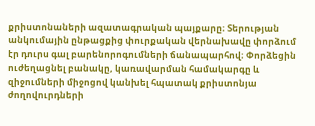քրիստոնաների ազատագրական պայքարը։ Տերության անկումային ընթացքից փուրքական վերնախավը փորձում էր դուրս գալ բարենորոգումների ճանապարհով։ Փորձեցին ուժեղացնել բանակը, կառավարման համակարգը և զիջումների միջոցով կանխել հպատակ քրիստոնյա ժողովուրդների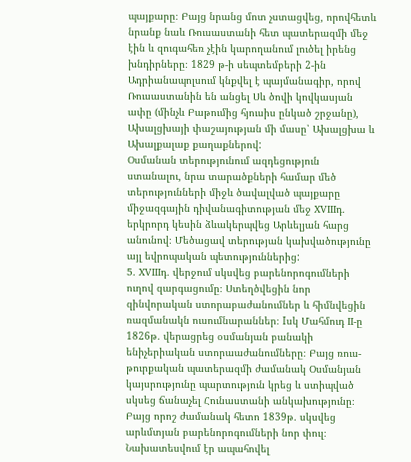պայքարը։ Բայց նրանց մոտ չստացվեց, որովհետև նրանք նաև Ռուսաստանի հետ պատերազմի մեջ էին և զուգահեռ չէին կարողանում լուծել իրենց խնդիրները։ 1829 թ-ի սեպտեմբերի 2-ին Ադրիանապոլսում կնքվել է պայմանագիր, որով Ռուսաստանին են անցել Սև ծովի կովկասյան ափը (մինչև Բաթումից հյուսիս ընկած շրջանը), Ախալցխայի փաշայության մի մասը՝ Ախալցխա և Ախալքալաք քաղաքներով:
Օսմանան տերությունում ազդեցություն ստանալու, նրա տարածքների համար մեծ տերությունների միջև ծավալված պայքարը միջազգային դիվանագիտության մեջ XVIIIդ․ երկրորդ կեսին ձևակերպվեց Արևելյան հարց անունով։ Մեծացավ տերության կախվածությունը այլ եվրոպական պետություններից:
5. XVIIIդ․ վերջում սկսվեց բարենորոգումների ուղով զարգացումը։ Ստեղծվեցին նոր զինվորական ստորաբաժանումներ և հիմնվեցին ռազմանակն ուսումնարաններ։ Iսկ Մահմուդ II-ը 1826թ․ վերացրեց օսմանյան բանակի ենիչերիական ստորաաժանումները։ Բայց ռուս-թուրքական պատերազմի ժամանակ Օսմանյան կայսրությունը պարտություն կրեց և ստիպված սկսեց ճանաչել Հունաստանի անկախությունը։ Բայց որոշ ժամանակ հետո 1839թ․ սկսվեց արևմտյան բարենորոգումների նոր փուլ։ Նախատեսվում էր ապահովել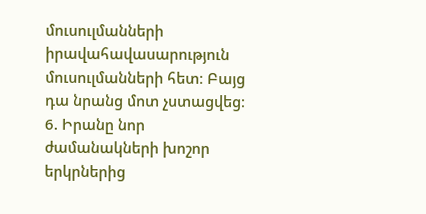մուսուլմանների իրավահավասարություն մուսուլմանների հետ։ Բայց դա նրանց մոտ չստացվեց։
6. Իրանը նոր ժամանակների խոշոր երկրներից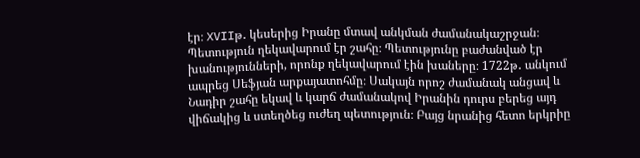էր։ XVIIթ․ կեսերից Իրանը մտավ անկման ժամանակաշրջան։ Պետություն ղեկավարում էր շահը։ Պետությունը բաժանված էր խանությունների, որոնք ղեկավարում էին խաները։ 1722թ․ անկում ապրեց Սեֆյան արքայատոհմը։ Սակայն որոշ ժամանակ անցավ և Նադիր շահը եկավ և կարճ ժամանակով Իրանին դուրս բերեց այդ վիճակից և ստեղծեց ուժեղ պետություն։ Բայց նրանից հետո երկրիը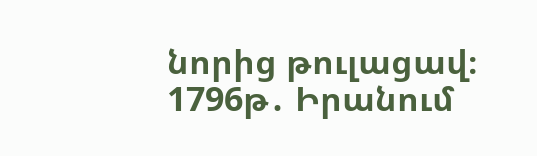նորից թուլացավ։ 1796թ․ Իրանում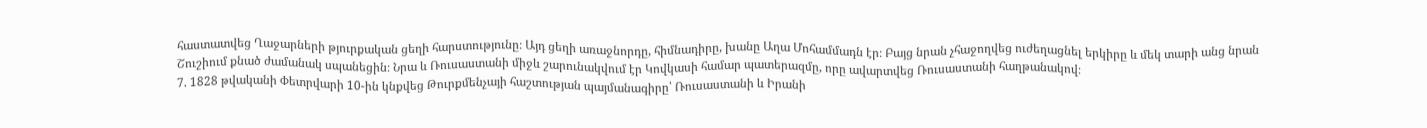հաստատվեց Ղաջարների թյուրքական ցեղի հարստությունը։ Այդ ցեղի առաջնորդը, հիմնադիրը, խանը Աղա Մոհամմադն էր։ Բայց նրան չհաջողվեց ուժեղացնել երկիրը և մեկ տարի անց նրան Շուշիում քնած ժամանակ սպանեցին։ Նրա և Ռուսաստանի միջև շարունակվում էր Կովկասի համար պատերազմը, որը ավարտվեց Ռուսաստանի հաղթանակով։
7. 1828 թվականի Փետրվարի 10-ին կնքվեց Թուրքմենչայի հաշտության պայմանագիրը՝ Ռուսաստանի և Իրանի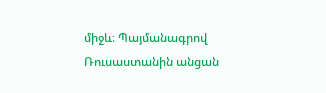միջև։ Պայմանագրով Ռուսաստանին անցան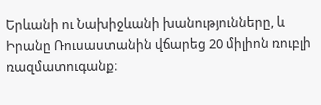Երևանի ու Նախիջևանի խանությունները, և Իրանը Ռուսաստանին վճարեց 20 միլիոն ռուբլի ռազմատուգանք։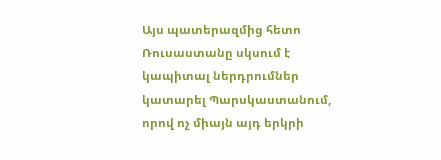Այս պատերազմից հետո Ռուսաստանը սկսում է կապիտալ ներդրումներ կատարել Պարսկաստանում, որով ոչ միայն այդ երկրի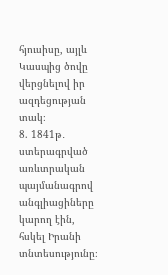հյուսիսը, այլև Կասպից ծովը վերցնելով իր ազդեցության տակ։
8. 1841թ․ ստերագրված առևտրական պայմանագրով անգլիացիները կարող էին, հսկել Իրանի տնտեսությունը։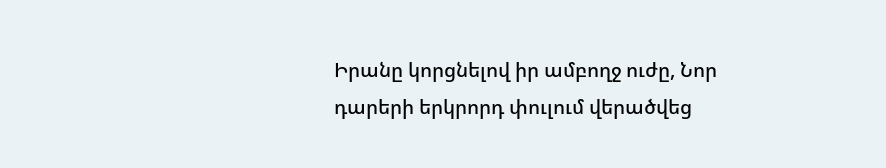Իրանը կորցնելով իր ամբողջ ուժը, Նոր դարերի երկրորդ փուլում վերածվեց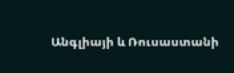Անգլիայի և Ռուսաստանի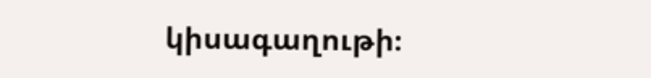կիսագաղութի։